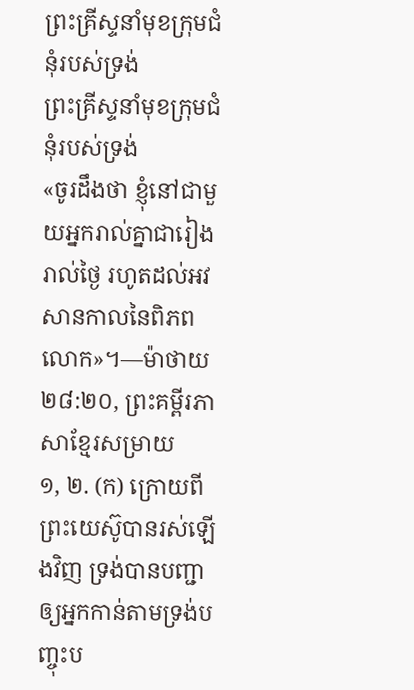ព្រះគ្រីស្ទនាំមុខក្រុមជំនុំរបស់ទ្រង់
ព្រះគ្រីស្ទនាំមុខក្រុមជំនុំរបស់ទ្រង់
«ចូរដឹងថា ខ្ញុំនៅជាមួយអ្នករាល់គ្នាជារៀងរាល់ថ្ងៃ រហូតដល់អវសានកាលនៃពិភពលោក»។—ម៉ាថាយ ២៨:២០, ព្រះគម្ពីរភាសាខ្មែរសម្រាយ
១, ២. (ក) ក្រោយពីព្រះយេស៊ូបានរស់ឡើងវិញ ទ្រង់បានបញ្ជាឲ្យអ្នកកាន់តាមទ្រង់បញ្ចុះប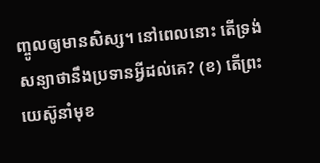ញ្ចូលឲ្យមានសិស្ស។ នៅពេលនោះ តើទ្រង់សន្យាថានឹងប្រទានអ្វីដល់គេ? (ខ) តើព្រះយេស៊ូនាំមុខ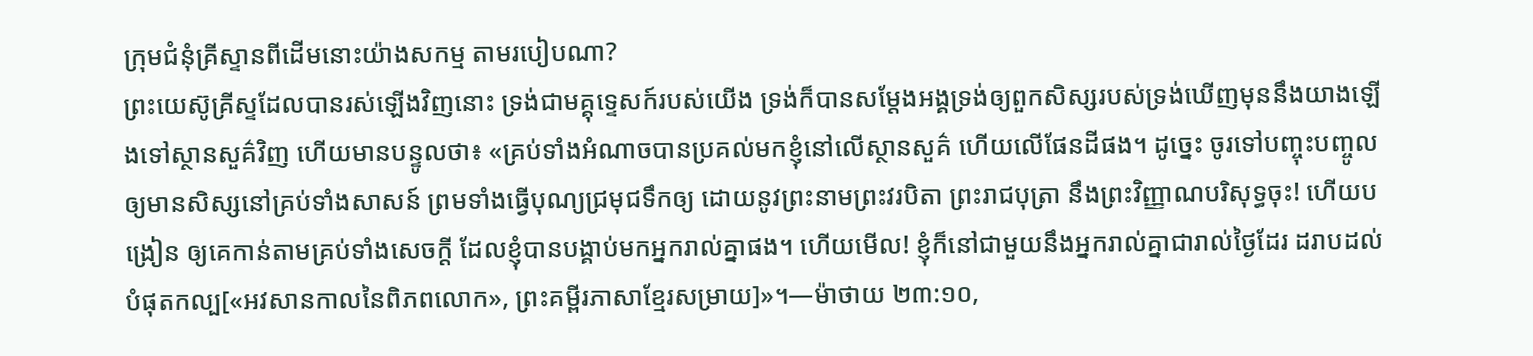ក្រុមជំនុំគ្រីស្ទានពីដើមនោះយ៉ាងសកម្ម តាមរបៀបណា?
ព្រះយេស៊ូគ្រីស្ទដែលបានរស់ឡើងវិញនោះ ទ្រង់ជាមគ្គុទ្ទេសក៍របស់យើង ទ្រង់ក៏បានសម្ដែងអង្គទ្រង់ឲ្យពួកសិស្សរបស់ទ្រង់ឃើញមុននឹងយាងឡើងទៅស្ថានសួគ៌វិញ ហើយមានបន្ទូលថា៖ «គ្រប់ទាំងអំណាចបានប្រគល់មកខ្ញុំនៅលើស្ថានសួគ៌ ហើយលើផែនដីផង។ ដូច្នេះ ចូរទៅបញ្ចុះបញ្ចូលឲ្យមានសិស្សនៅគ្រប់ទាំងសាសន៍ ព្រមទាំងធ្វើបុណ្យជ្រមុជទឹកឲ្យ ដោយនូវព្រះនាមព្រះវរបិតា ព្រះរាជបុត្រា នឹងព្រះវិញ្ញាណបរិសុទ្ធចុះ! ហើយបង្រៀន ឲ្យគេកាន់តាមគ្រប់ទាំងសេចក្ដី ដែលខ្ញុំបានបង្គាប់មកអ្នករាល់គ្នាផង។ ហើយមើល! ខ្ញុំក៏នៅជាមួយនឹងអ្នករាល់គ្នាជារាល់ថ្ងៃដែរ ដរាបដល់បំផុតកល្ប[«អវសានកាលនៃពិភពលោក», ព្រះគម្ពីរភាសាខ្មែរសម្រាយ]»។—ម៉ាថាយ ២៣:១០,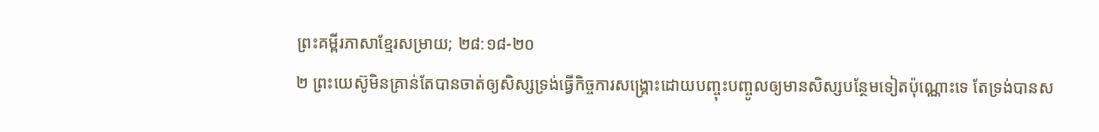ព្រះគម្ពីរភាសាខ្មែរសម្រាយ; ២៨:១៨-២០
២ ព្រះយេស៊ូមិនគ្រាន់តែបានចាត់ឲ្យសិស្សទ្រង់ធ្វើកិច្ចការសង្គ្រោះដោយបញ្ចុះបញ្ចូលឲ្យមានសិស្សបន្ថែមទៀតប៉ុណ្ណោះទេ តែទ្រង់បានស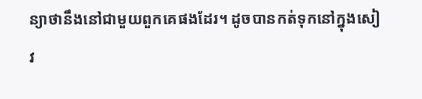ន្យាថានឹងនៅជាមួយពួកគេផងដែរ។ ដូចបានកត់ទុកនៅក្នុងសៀវ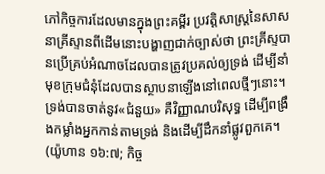ភៅកិច្ចការដែលមានក្នុងព្រះគម្ពីរ ប្រវត្ដិសាស្ត្រនៃសាសនាគ្រីស្ទានពីដើមនោះបង្ហាញជាក់ច្បាស់ថា ព្រះគ្រីស្ទបានប្រើគ្រប់អំណាចដែលបានត្រូវប្រគល់ឲ្យទ្រង់ ដើម្បីនាំមុខក្រុមជំនុំដែលបានស្ថាបនាឡើងនៅពេលថ្មីៗនោះ។ ទ្រង់បានចាត់នូវ«ជំនួយ» គឺវិញ្ញាណបរិសុទ្ធ ដើម្បីពង្រឹងកម្លាំងអ្នកកាន់តាមទ្រង់ និងដើម្បីដឹកនាំផ្លូវពួកគេ។ (យ៉ូហាន ១៦:៧; កិច្ច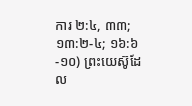ការ ២:៤, ៣៣; ១៣:២-៤; ១៦:៦-១០) ព្រះយេស៊ូដែល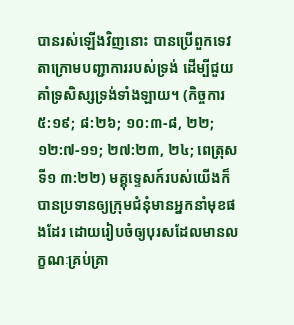បានរស់ឡើងវិញនោះ បានប្រើពួកទេវតាក្រោមបញ្ជាការរបស់ទ្រង់ ដើម្បីជួយគាំទ្រសិស្សទ្រង់ទាំងឡាយ។ (កិច្ចការ ៥:១៩; ៨:២៦; ១០:៣-៨, ២២; ១២:៧-១១; ២៧:២៣, ២៤; ពេត្រុសទី១ ៣:២២) មគ្គុទ្ទេសក៍របស់យើងក៏បានប្រទានឲ្យក្រុមជំនុំមានអ្នកនាំមុខផងដែរ ដោយរៀបចំឲ្យបុរសដែលមានលក្ខណៈគ្រប់គ្រា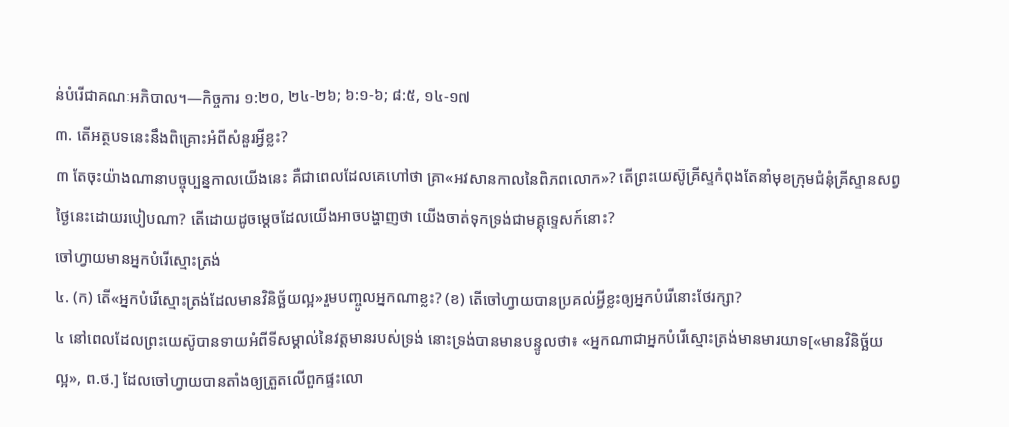ន់បំរើជាគណៈអភិបាល។—កិច្ចការ ១:២០, ២៤-២៦; ៦:១-៦; ៨:៥, ១៤-១៧
៣. តើអត្ថបទនេះនឹងពិគ្រោះអំពីសំនួរអ្វីខ្លះ?
៣ តែចុះយ៉ាងណានាបច្ចុប្បន្នកាលយើងនេះ គឺជាពេលដែលគេហៅថា គ្រា«អវសានកាលនៃពិភពលោក»? តើព្រះយេស៊ូគ្រីស្ទកំពុងតែនាំមុខក្រុមជំនុំគ្រីស្ទានសព្វថ្ងៃនេះដោយរបៀបណា? តើដោយដូចម្ដេចដែលយើងអាចបង្ហាញថា យើងចាត់ទុកទ្រង់ជាមគ្គុទ្ទេសក៍នោះ?
ចៅហ្វាយមានអ្នកបំរើស្មោះត្រង់
៤. (ក) តើ«អ្នកបំរើស្មោះត្រង់ដែលមានវិនិច្ឆ័យល្អ»រួមបញ្ចូលអ្នកណាខ្លះ? (ខ) តើចៅហ្វាយបានប្រគល់អ្វីខ្លះឲ្យអ្នកបំរើនោះថែរក្សា?
៤ នៅពេលដែលព្រះយេស៊ូបានទាយអំពីទីសម្គាល់នៃវត្តមានរបស់ទ្រង់ នោះទ្រង់បានមានបន្ទូលថា៖ «អ្នកណាជាអ្នកបំរើស្មោះត្រង់មានមារយាទ[«មានវិនិច្ឆ័យល្អ», ព.ថ.] ដែលចៅហ្វាយបានតាំងឲ្យត្រួតលើពួកផ្ទះលោ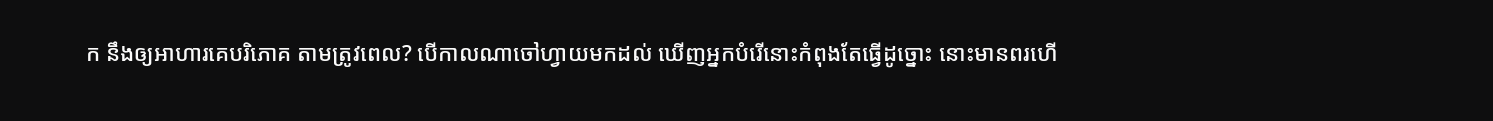ក នឹងឲ្យអាហារគេបរិភោគ តាមត្រូវពេល? បើកាលណាចៅហ្វាយមកដល់ ឃើញអ្នកបំរើនោះកំពុងតែធ្វើដូច្នោះ នោះមានពរហើ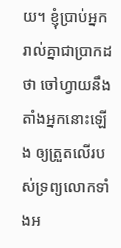យ។ ខ្ញុំប្រាប់អ្នករាល់គ្នាជាប្រាកដថា ចៅហ្វាយនឹងតាំងអ្នកនោះឡើង ឲ្យត្រួតលើរបស់ទ្រព្យលោកទាំងអ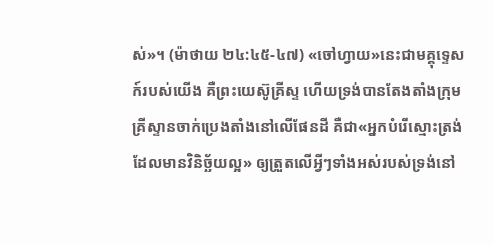ស់»។ (ម៉ាថាយ ២៤:៤៥-៤៧) «ចៅហ្វាយ»នេះជាមគ្គុទ្ទេសក៍របស់យើង គឺព្រះយេស៊ូគ្រីស្ទ ហើយទ្រង់បានតែងតាំងក្រុមគ្រីស្ទានចាក់ប្រេងតាំងនៅលើផែនដី គឺជា«អ្នកបំរើស្មោះត្រង់ដែលមានវិនិច្ឆ័យល្អ» ឲ្យត្រួតលើអ្វីៗទាំងអស់របស់ទ្រង់នៅ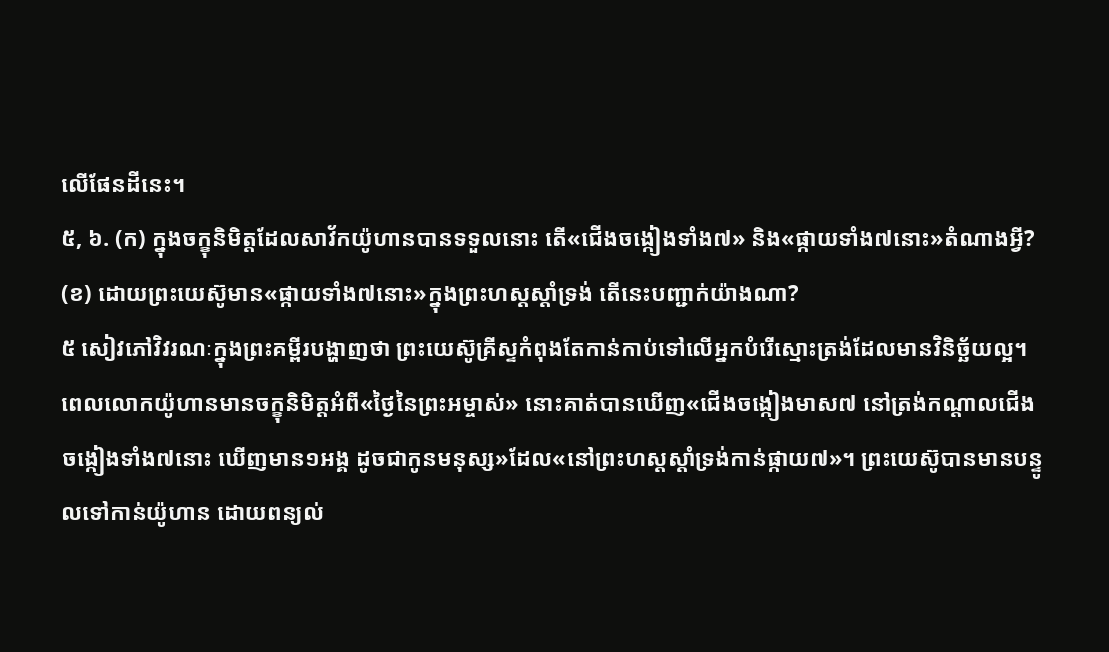លើផែនដីនេះ។
៥, ៦. (ក) ក្នុងចក្ខុនិមិត្តដែលសាវ័កយ៉ូហានបានទទួលនោះ តើ«ជើងចង្កៀងទាំង៧» និង«ផ្កាយទាំង៧នោះ»តំណាងអ្វី? (ខ) ដោយព្រះយេស៊ូមាន«ផ្កាយទាំង៧នោះ»ក្នុងព្រះហស្តស្ដាំទ្រង់ តើនេះបញ្ជាក់យ៉ាងណា?
៥ សៀវភៅវិវរណៈក្នុងព្រះគម្ពីរបង្ហាញថា ព្រះយេស៊ូគ្រីស្ទកំពុងតែកាន់កាប់ទៅលើអ្នកបំរើស្មោះត្រង់ដែលមានវិនិច្ឆ័យល្អ។ ពេលលោកយ៉ូហានមានចក្ខុនិមិត្តអំពី«ថ្ងៃនៃព្រះអម្ចាស់» នោះគាត់បានឃើញ«ជើងចង្កៀងមាស៧ នៅត្រង់កណ្ដាលជើងចង្កៀងទាំង៧នោះ ឃើញមាន១អង្គ ដូចជាកូនមនុស្ស»ដែល«នៅព្រះហស្តស្ដាំទ្រង់កាន់ផ្កាយ៧»។ ព្រះយេស៊ូបានមានបន្ទូលទៅកាន់យ៉ូហាន ដោយពន្យល់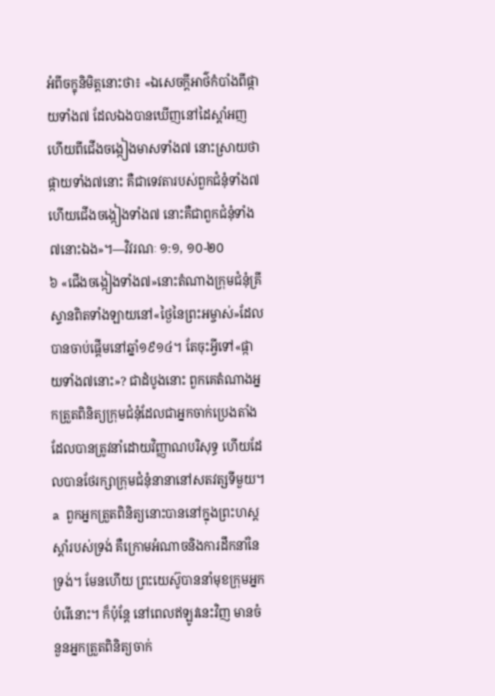អំពីចក្ខុនិមិត្តនោះថា៖ «ឯសេចក្ដីអាថ៌កំបាំងពីផ្កាយទាំង៧ ដែលឯងបានឃើញនៅដៃស្ដាំអញ ហើយពីជើងចង្កៀងមាសទាំង៧ នោះស្រាយថា ផ្កាយទាំង៧នោះ គឺជាទេវតារបស់ពួកជំនុំទាំង៧ ហើយជើងចង្កៀងទាំង៧ នោះគឺជាពួកជំនុំទាំង៧នោះឯង»។—វិវរណៈ ១:១, ១០-២០
៦ «ជើងចង្កៀងទាំង៧»នោះតំណាងក្រុមជំនុំគ្រីស្ទានពិតទាំងឡាយនៅ«ថ្ងៃនៃព្រះអម្ចាស់»ដែលបានចាប់ផ្ដើមនៅឆ្នាំ១៩១៤។ តែចុះអ្វីទៅ«ផ្កាយទាំង៧នោះ»? ជាដំបូងនោះ ពួកគេតំណាងអ្នកត្រួតពិនិត្យក្រុមជំនុំដែលជាអ្នកចាក់ប្រេងតាំងដែលបានត្រូវនាំដោយវិញ្ញាណបរិសុទ្ធ ហើយដែលបានថែរក្សាក្រុមជំនុំនានានៅសតវត្សទីមួយ។ a ពួកអ្នកត្រួតពិនិត្យនោះបាននៅក្នុងព្រះហស្តស្ដាំរបស់ទ្រង់ គឺក្រោមអំណាចនិងការដឹកនាំនៃទ្រង់។ មែនហើយ ព្រះយេស៊ូបាននាំមុខក្រុមអ្នកបំរើនោះ។ ក៏ប៉ុន្តែ នៅពេលឥឡូវនេះវិញ មានចំនួនអ្នកត្រួតពិនិត្យចាក់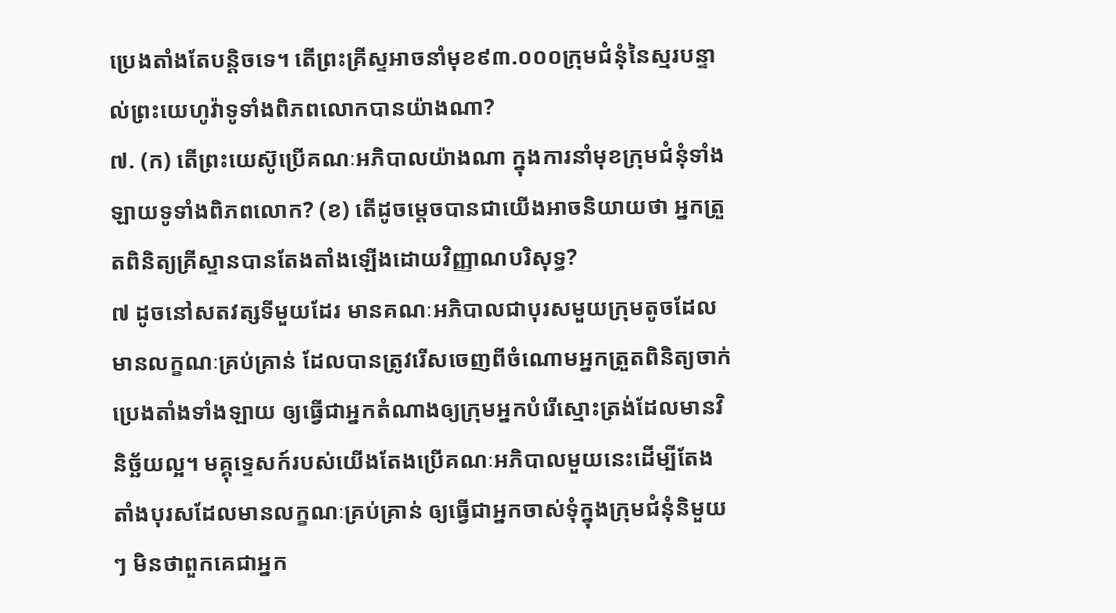ប្រេងតាំងតែបន្ដិចទេ។ តើព្រះគ្រីស្ទអាចនាំមុខ៩៣.០០០ក្រុមជំនុំនៃស្មរបន្ទាល់ព្រះយេហូវ៉ាទូទាំងពិភពលោកបានយ៉ាងណា?
៧. (ក) តើព្រះយេស៊ូប្រើគណៈអភិបាលយ៉ាងណា ក្នុងការនាំមុខក្រុមជំនុំទាំងឡាយទូទាំងពិភពលោក? (ខ) តើដូចម្ដេចបានជាយើងអាចនិយាយថា អ្នកត្រួតពិនិត្យគ្រីស្ទានបានតែងតាំងឡើងដោយវិញ្ញាណបរិសុទ្ធ?
៧ ដូចនៅសតវត្សទីមួយដែរ មានគណៈអភិបាលជាបុរសមួយក្រុមតូចដែលមានលក្ខណៈគ្រប់គ្រាន់ ដែលបានត្រូវរើសចេញពីចំណោមអ្នកត្រួតពិនិត្យចាក់ប្រេងតាំងទាំងឡាយ ឲ្យធ្វើជាអ្នកតំណាងឲ្យក្រុមអ្នកបំរើស្មោះត្រង់ដែលមានវិនិច្ឆ័យល្អ។ មគ្គុទ្ទេសក៍របស់យើងតែងប្រើគណៈអភិបាលមួយនេះដើម្បីតែងតាំងបុរសដែលមានលក្ខណៈគ្រប់គ្រាន់ ឲ្យធ្វើជាអ្នកចាស់ទុំក្នុងក្រុមជំនុំនិមួយៗ មិនថាពួកគេជាអ្នក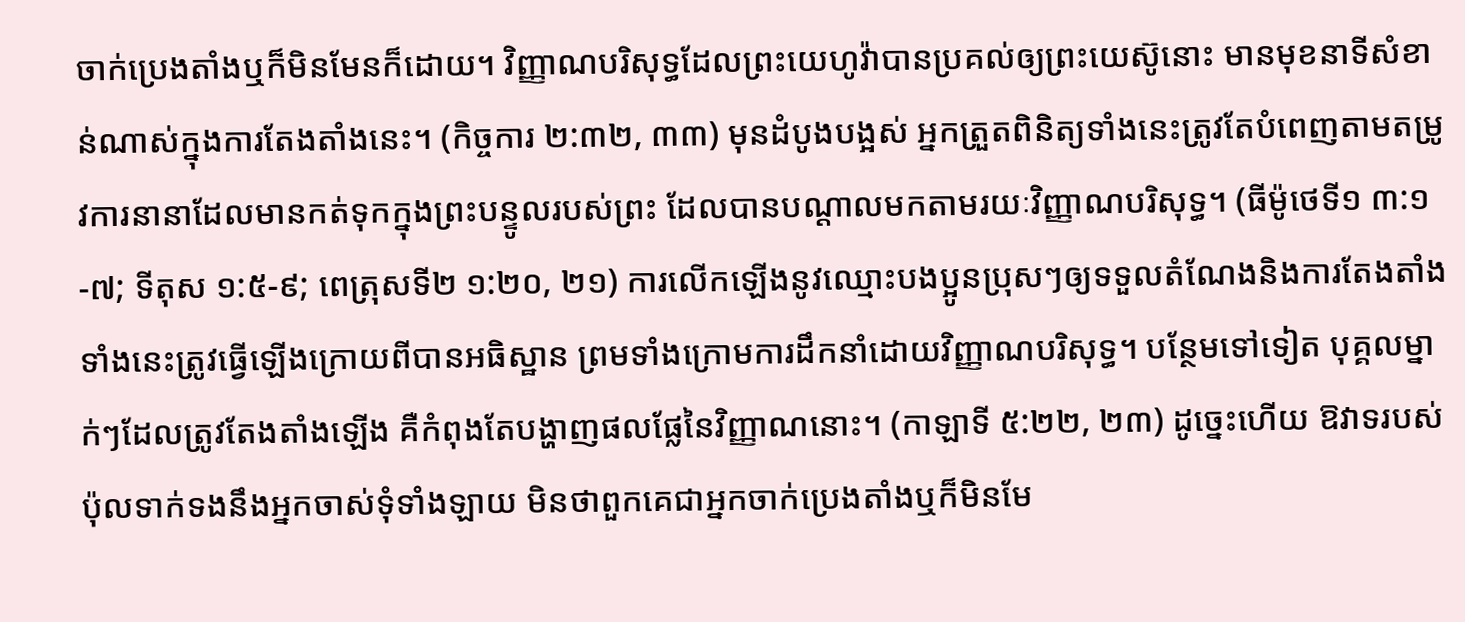ចាក់ប្រេងតាំងឬក៏មិនមែនក៏ដោយ។ វិញ្ញាណបរិសុទ្ធដែលព្រះយេហូវ៉ាបានប្រគល់ឲ្យព្រះយេស៊ូនោះ មានមុខនាទីសំខាន់ណាស់ក្នុងការតែងតាំងនេះ។ (កិច្ចការ ២:៣២, ៣៣) មុនដំបូងបង្អស់ អ្នកត្រួតពិនិត្យទាំងនេះត្រូវតែបំពេញតាមតម្រូវការនានាដែលមានកត់ទុកក្នុងព្រះបន្ទូលរបស់ព្រះ ដែលបានបណ្ដាលមកតាមរយៈវិញ្ញាណបរិសុទ្ធ។ (ធីម៉ូថេទី១ ៣:១-៧; ទីតុស ១:៥-៩; ពេត្រុសទី២ ១:២០, ២១) ការលើកឡើងនូវឈ្មោះបងប្អូនប្រុសៗឲ្យទទួលតំណែងនិងការតែងតាំងទាំងនេះត្រូវធ្វើឡើងក្រោយពីបានអធិស្ឋាន ព្រមទាំងក្រោមការដឹកនាំដោយវិញ្ញាណបរិសុទ្ធ។ បន្ថែមទៅទៀត បុគ្គលម្នាក់ៗដែលត្រូវតែងតាំងឡើង គឺកំពុងតែបង្ហាញផលផ្លែនៃវិញ្ញាណនោះ។ (កាឡាទី ៥:២២, ២៣) ដូច្នេះហើយ ឱវាទរបស់ប៉ុលទាក់ទងនឹងអ្នកចាស់ទុំទាំងឡាយ មិនថាពួកគេជាអ្នកចាក់ប្រេងតាំងឬក៏មិនមែ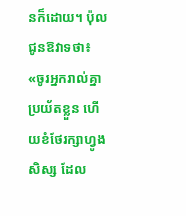នក៏ដោយ។ ប៉ុលជូនឱវាទថា៖ «ចូរអ្នករាល់គ្នាប្រយ័តខ្លួន ហើយខំថែរក្សាហ្វូងសិស្ស ដែល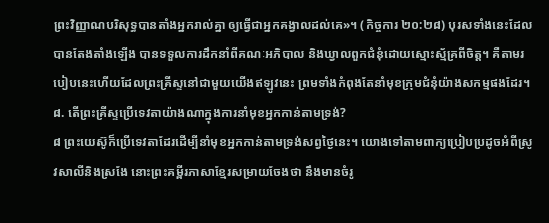ព្រះវិញ្ញាណបរិសុទ្ធបានតាំងអ្នករាល់គ្នា ឲ្យធ្វើជាអ្នកគង្វាលដល់គេ»។ (កិច្ចការ ២០:២៨) បុរសទាំងនេះដែលបានតែងតាំងឡើង បានទទួលការដឹកនាំពីគណៈអភិបាល និងឃ្វាលពួកជំនុំដោយស្មោះស្ម័គ្រពីចិត្ត។ គឺតាមរបៀបនេះហើយដែលព្រះគ្រីស្ទនៅជាមួយយើងឥឡូវនេះ ព្រមទាំងកំពុងតែនាំមុខក្រុមជំនុំយ៉ាងសកម្មផងដែរ។
៨. តើព្រះគ្រីស្ទប្រើទេវតាយ៉ាងណាក្នុងការនាំមុខអ្នកកាន់តាមទ្រង់?
៨ ព្រះយេស៊ូក៏ប្រើទេវតាដែរដើម្បីនាំមុខអ្នកកាន់តាមទ្រង់សព្វថ្ងៃនេះ។ យោងទៅតាមពាក្យប្រៀបប្រដូចអំពីស្រូវសាលីនិងស្រងែ នោះព្រះគម្ពីរភាសាខ្មែរសម្រាយចែងថា នឹងមានចំរូ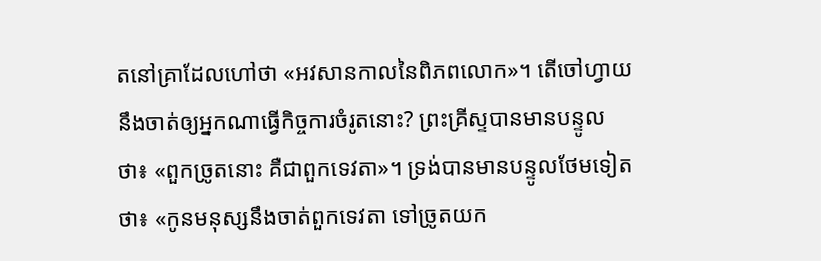តនៅគ្រាដែលហៅថា «អវសានកាលនៃពិភពលោក»។ តើចៅហ្វាយនឹងចាត់ឲ្យអ្នកណាធ្វើកិច្ចការចំរូតនោះ? ព្រះគ្រីស្ទបានមានបន្ទូលថា៖ «ពួកច្រូតនោះ គឺជាពួកទេវតា»។ ទ្រង់បានមានបន្ទូលថែមទៀតថា៖ «កូនមនុស្សនឹងចាត់ពួកទេវតា ទៅច្រូតយក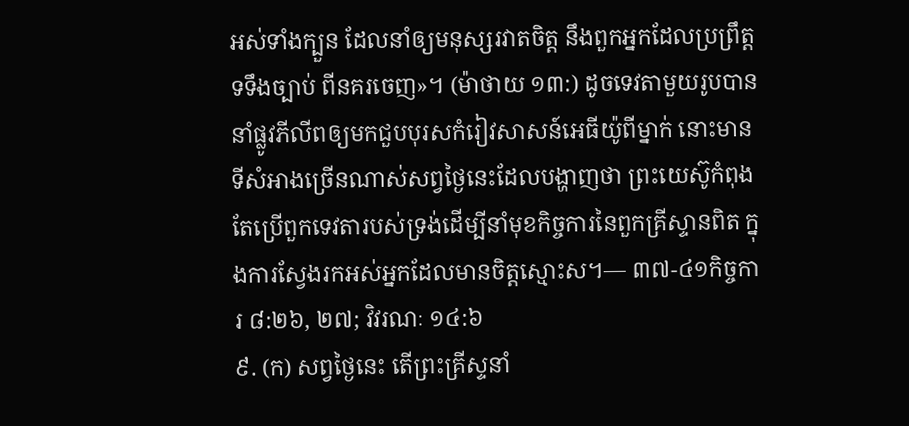អស់ទាំងក្បួន ដែលនាំឲ្យមនុស្សរវាតចិត្ត នឹងពួកអ្នកដែលប្រព្រឹត្តទទឹងច្បាប់ ពីនគរចេញ»។ (ម៉ាថាយ ១៣:) ដូចទេវតាមួយរូបបាននាំផ្លូវភីលីពឲ្យមកជួបបុរសកំរៀវសាសន៍អេធីយ៉ូពីម្នាក់ នោះមានទីសំអាងច្រើនណាស់សព្វថ្ងៃនេះដែលបង្ហាញថា ព្រះយេស៊ូកំពុងតែប្រើពួកទេវតារបស់ទ្រង់ដើម្បីនាំមុខកិច្ចការនៃពួកគ្រីស្ទានពិត ក្នុងការស្វែងរកអស់អ្នកដែលមានចិត្តស្មោះស។— ៣៧-៤១កិច្ចការ ៨:២៦, ២៧; វិវរណៈ ១៤:៦
៩. (ក) សព្វថ្ងៃនេះ តើព្រះគ្រីស្ទនាំ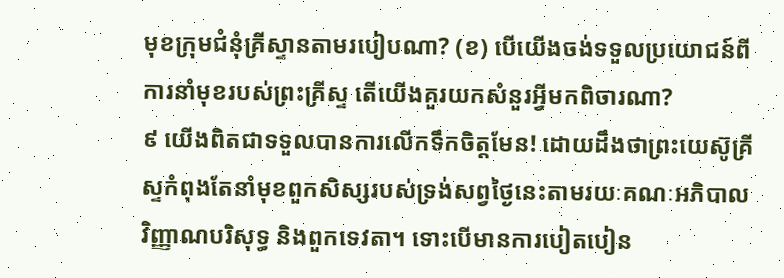មុខក្រុមជំនុំគ្រីស្ទានតាមរបៀបណា? (ខ) បើយើងចង់ទទួលប្រយោជន៍ពីការនាំមុខរបស់ព្រះគ្រីស្ទ តើយើងគួរយកសំនួរអ្វីមកពិចារណា?
៩ យើងពិតជាទទួលបានការលើកទឹកចិត្តមែន! ដោយដឹងថាព្រះយេស៊ូគ្រីស្ទកំពុងតែនាំមុខពួកសិស្សរបស់ទ្រង់សព្វថ្ងៃនេះតាមរយៈគណៈអភិបាល វិញ្ញាណបរិសុទ្ធ និងពួកទេវតា។ ទោះបើមានការបៀតបៀន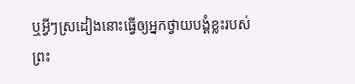ឬអ្វីៗស្រដៀងនោះធ្វើឲ្យអ្នកថ្វាយបង្គំខ្លះរបស់ព្រះ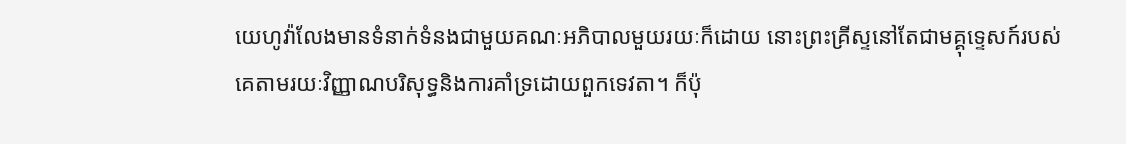យេហូវ៉ាលែងមានទំនាក់ទំនងជាមួយគណៈអភិបាលមួយរយៈក៏ដោយ នោះព្រះគ្រីស្ទនៅតែជាមគ្គុទ្ទេសក៍របស់គេតាមរយៈវិញ្ញាណបរិសុទ្ធនិងការគាំទ្រដោយពួកទេវតា។ ក៏ប៉ុ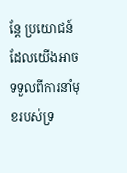ន្តែ ប្រយោជន៍ដែលយើងអាចទទួលពីការនាំមុខរបស់ទ្រ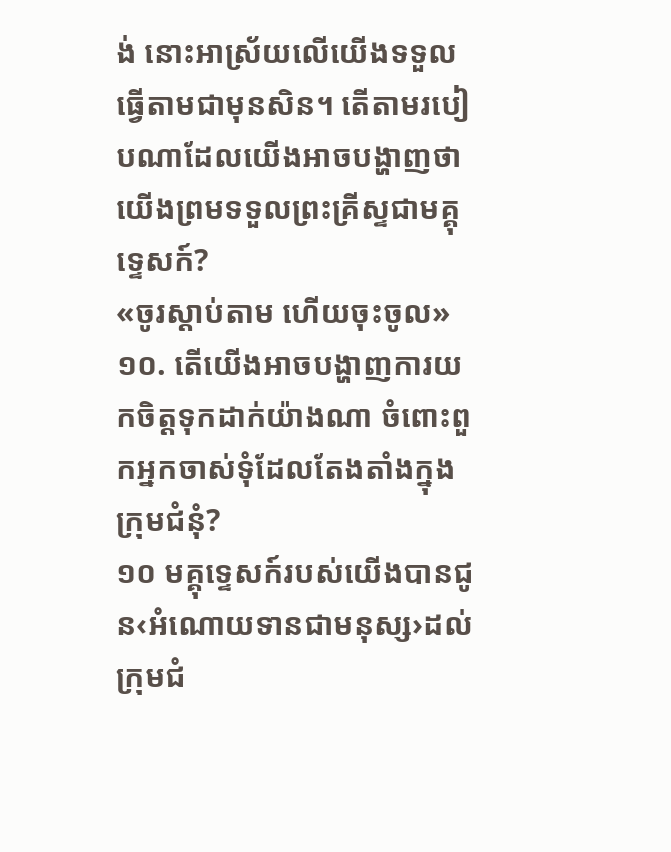ង់ នោះអាស្រ័យលើយើងទទួលធ្វើតាមជាមុនសិន។ តើតាមរបៀបណាដែលយើងអាចបង្ហាញថា យើងព្រមទទួលព្រះគ្រីស្ទជាមគ្គុទ្ទេសក៍?
«ចូរស្ដាប់តាម ហើយចុះចូល»
១០. តើយើងអាចបង្ហាញការយកចិត្តទុកដាក់យ៉ាងណា ចំពោះពួកអ្នកចាស់ទុំដែលតែងតាំងក្នុងក្រុមជំនុំ?
១០ មគ្គុទ្ទេសក៍របស់យើងបានជូន‹អំណោយទានជាមនុស្ស›ដល់ក្រុមជំ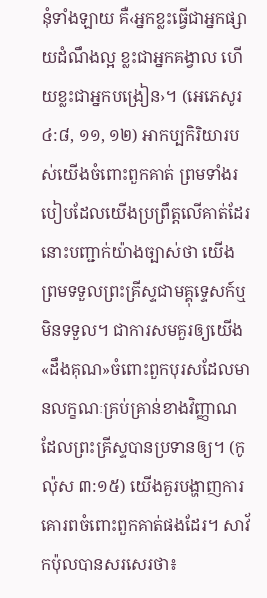នុំទាំងឡាយ គឺ‹អ្នកខ្លះធ្វើជាអ្នកផ្សាយដំណឹងល្អ ខ្លះជាអ្នកគង្វាល ហើយខ្លះជាអ្នកបង្រៀន›។ (អេភេសូរ ៤:៨, ១១, ១២) អាកប្បកិរិយារបស់យើងចំពោះពួកគាត់ ព្រមទាំងរបៀបដែលយើងប្រព្រឹត្តលើគាត់ដែរ នោះបញ្ជាក់យ៉ាងច្បាស់ថា យើងព្រមទទួលព្រះគ្រីស្ទជាមគ្គុទ្ទេសក៍ឬមិនទទួល។ ជាការសមគួរឲ្យយើង«ដឹងគុណ»ចំពោះពួកបុរសដែលមានលក្ខណៈគ្រប់គ្រាន់ខាងវិញ្ញាណដែលព្រះគ្រីស្ទបានប្រទានឲ្យ។ (កូល៉ុស ៣:១៥) យើងគួរបង្ហាញការគោរពចំពោះពួកគាត់ផងដែរ។ សាវ័កប៉ុលបានសរសេរថា៖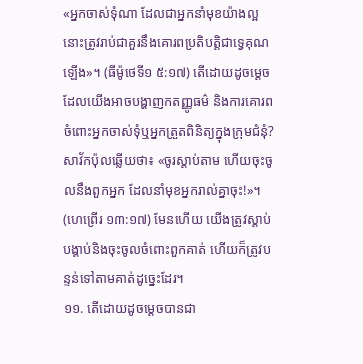«អ្នកចាស់ទុំណា ដែលជាអ្នកនាំមុខយ៉ាងល្អ នោះត្រូវរាប់ជាគួរនឹងគោរពប្រតិបត្ដិជាទ្វេគុណឡើង»។ (ធីម៉ូថេទី១ ៥:១៧) តើដោយដូចម្ដេចដែលយើងអាចបង្ហាញកតញ្ញូធម៌ និងការគោរពចំពោះអ្នកចាស់ទុំឬអ្នកត្រួតពិនិត្យក្នុងក្រុមជំនុំ? សាវ័កប៉ុលឆ្លើយថា៖ «ចូរស្ដាប់តាម ហើយចុះចូលនឹងពួកអ្នក ដែលនាំមុខអ្នករាល់គ្នាចុះ!»។ (ហេព្រើរ ១៣:១៧) មែនហើយ យើងត្រូវស្ដាប់បង្គាប់និងចុះចូលចំពោះពួកគាត់ ហើយក៏ត្រូវបន្ទន់ទៅតាមគាត់ដូច្នេះដែរ។
១១. តើដោយដូចម្ដេចបានជា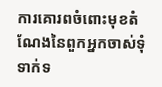ការគោរពចំពោះមុខតំណែងនៃពួកអ្នកចាស់ទុំ ទាក់ទ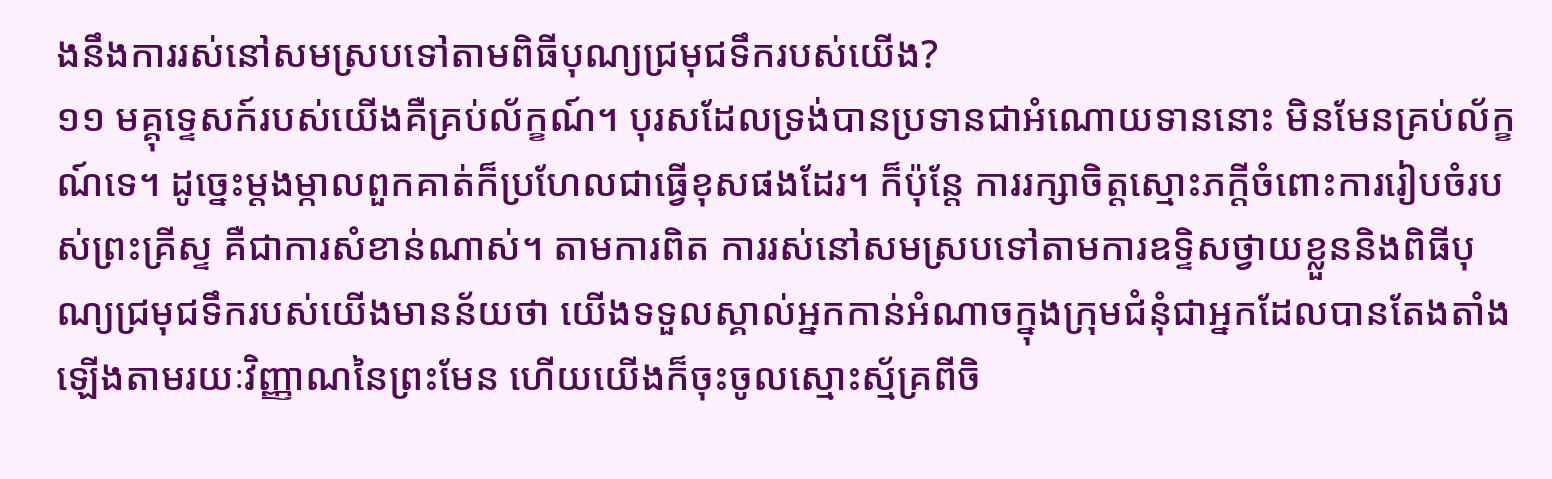ងនឹងការរស់នៅសមស្របទៅតាមពិធីបុណ្យជ្រមុជទឹករបស់យើង?
១១ មគ្គុទ្ទេសក៍របស់យើងគឺគ្រប់ល័ក្ខណ៍។ បុរសដែលទ្រង់បានប្រទានជាអំណោយទាននោះ មិនមែនគ្រប់ល័ក្ខណ៍ទេ។ ដូច្នេះម្ដងម្កាលពួកគាត់ក៏ប្រហែលជាធ្វើខុសផងដែរ។ ក៏ប៉ុន្តែ ការរក្សាចិត្តស្មោះភក្ដីចំពោះការរៀបចំរបស់ព្រះគ្រីស្ទ គឺជាការសំខាន់ណាស់។ តាមការពិត ការរស់នៅសមស្របទៅតាមការឧទ្ទិសថ្វាយខ្លួននិងពិធីបុណ្យជ្រមុជទឹករបស់យើងមានន័យថា យើងទទួលស្គាល់អ្នកកាន់អំណាចក្នុងក្រុមជំនុំជាអ្នកដែលបានតែងតាំងឡើងតាមរយៈវិញ្ញាណនៃព្រះមែន ហើយយើងក៏ចុះចូលស្មោះស្ម័គ្រពីចិ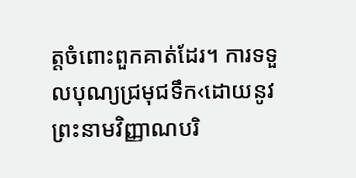ត្តចំពោះពួកគាត់ដែរ។ ការទទួលបុណ្យជ្រមុជទឹក‹ដោយនូវព្រះនាមវិញ្ញាណបរិ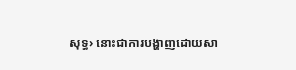សុទ្ធ› នោះជាការបង្ហាញដោយសា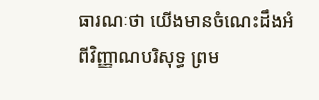ធារណៈថា យើងមានចំណេះដឹងអំពីវិញ្ញាណបរិសុទ្ធ ព្រម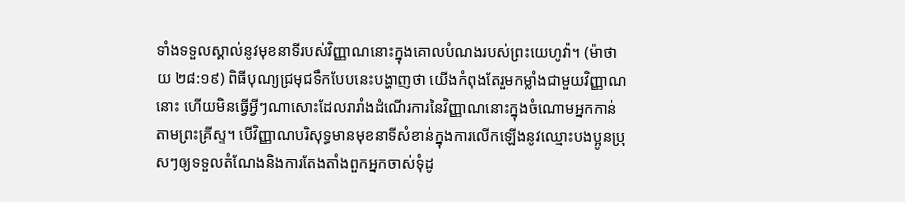ទាំងទទួលស្គាល់នូវមុខនាទីរបស់វិញ្ញាណនោះក្នុងគោលបំណងរបស់ព្រះយេហូវ៉ា។ (ម៉ាថាយ ២៨:១៩) ពិធីបុណ្យជ្រមុជទឹកបែបនេះបង្ហាញថា យើងកំពុងតែរួមកម្លាំងជាមួយវិញ្ញាណនោះ ហើយមិនធ្វើអ្វីៗណាសោះដែលរារាំងដំណើរការនៃវិញ្ញាណនោះក្នុងចំណោមអ្នកកាន់តាមព្រះគ្រីស្ទ។ បើវិញ្ញាណបរិសុទ្ធមានមុខនាទីសំខាន់ក្នុងការលើកឡើងនូវឈ្មោះបងប្អូនប្រុសៗឲ្យទទួលតំណែងនិងការតែងតាំងពួកអ្នកចាស់ទុំដូ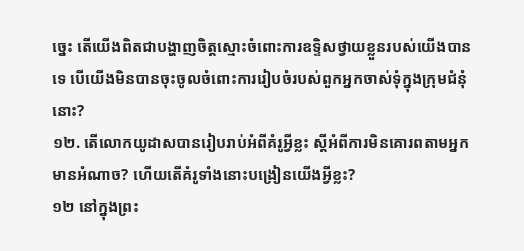ច្នេះ តើយើងពិតជាបង្ហាញចិត្តស្មោះចំពោះការឧទ្ទិសថ្វាយខ្លួនរបស់យើងបានទេ បើយើងមិនបានចុះចូលចំពោះការរៀបចំរបស់ពួកអ្នកចាស់ទុំក្នុងក្រុមជំនុំនោះ?
១២. តើលោកយូដាសបានរៀបរាប់អំពីគំរូអ្វីខ្លះ ស្តីអំពីការមិនគោរពតាមអ្នកមានអំណាច? ហើយតើគំរូទាំងនោះបង្រៀនយើងអ្វីខ្លះ?
១២ នៅក្នុងព្រះ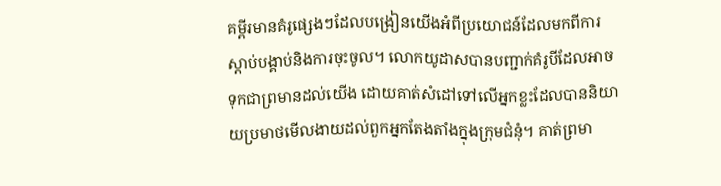គម្ពីរមានគំរូផ្សេងៗដែលបង្រៀនយើងអំពីប្រយោជន៍ដែលមកពីការស្ដាប់បង្គាប់និងការចុះចូល។ លោកយូដាសបានបញ្ជាក់គំរូបីដែលអាចទុកជាព្រមានដល់យើង ដោយគាត់សំដៅទៅលើអ្នកខ្លះដែលបាននិយាយប្រមាថមើលងាយដល់ពួកអ្នកតែងតាំងក្នុងក្រុមជំនុំ។ គាត់ព្រមា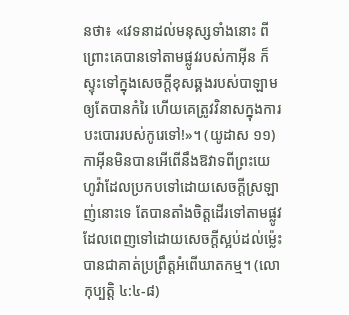នថា៖ «វេទនាដល់មនុស្សទាំងនោះ ពីព្រោះគេបានទៅតាមផ្លូវរបស់កាអ៊ីន ក៏ស្ទុះទៅក្នុងសេចក្ដីខុសឆ្គងរបស់បាឡាម ឲ្យតែបានកំរៃ ហើយគេត្រូវវិនាសក្នុងការបះបោររបស់កូរេទៅ!»។ (យូដាស ១១) កាអ៊ីនមិនបានអើពើនឹងឱវាទពីព្រះយេហូវ៉ាដែលប្រកបទៅដោយសេចក្ដីស្រឡាញ់នោះទេ តែបានតាំងចិត្តដើរទៅតាមផ្លូវដែលពេញទៅដោយសេចក្ដីស្អប់ដល់ម្ល៉េះបានជាគាត់ប្រព្រឹត្តអំពើឃាតកម្ម។ (លោកុប្បត្តិ ៤:៤-៨)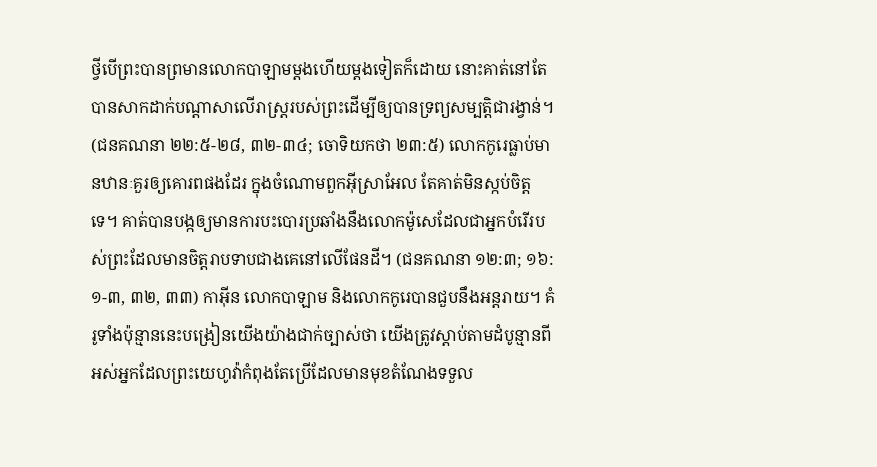ថ្វីបើព្រះបានព្រមានលោកបាឡាមម្ដងហើយម្ដងទៀតក៏ដោយ នោះគាត់នៅតែបានសាកដាក់បណ្ដាសាលើរាស្ត្ររបស់ព្រះដើម្បីឲ្យបានទ្រព្យសម្បត្ដិជារង្វាន់។ (ជនគណនា ២២:៥-២៨, ៣២-៣៤; ចោទិយកថា ២៣:៥) លោកកូរេធ្លាប់មានឋានៈគួរឲ្យគោរពផងដែរ ក្នុងចំណោមពួកអ៊ីស្រាអែល តែគាត់មិនស្កប់ចិត្តទេ។ គាត់បានបង្កឲ្យមានការបះបោរប្រឆាំងនឹងលោកម៉ូសេដែលជាអ្នកបំរើរបស់ព្រះដែលមានចិត្តរាបទាបជាងគេនៅលើផែនដី។ (ជនគណនា ១២:៣; ១៦:១-៣, ៣២, ៣៣) កាអ៊ីន លោកបាឡាម និងលោកកូរេបានជួបនឹងអន្តរាយ។ គំរូទាំងប៉ុន្មាននេះបង្រៀនយើងយ៉ាងជាក់ច្បាស់ថា យើងត្រូវស្ដាប់តាមដំបូន្មានពីអស់អ្នកដែលព្រះយេហូវ៉ាកំពុងតែប្រើដែលមានមុខតំណែងទទួល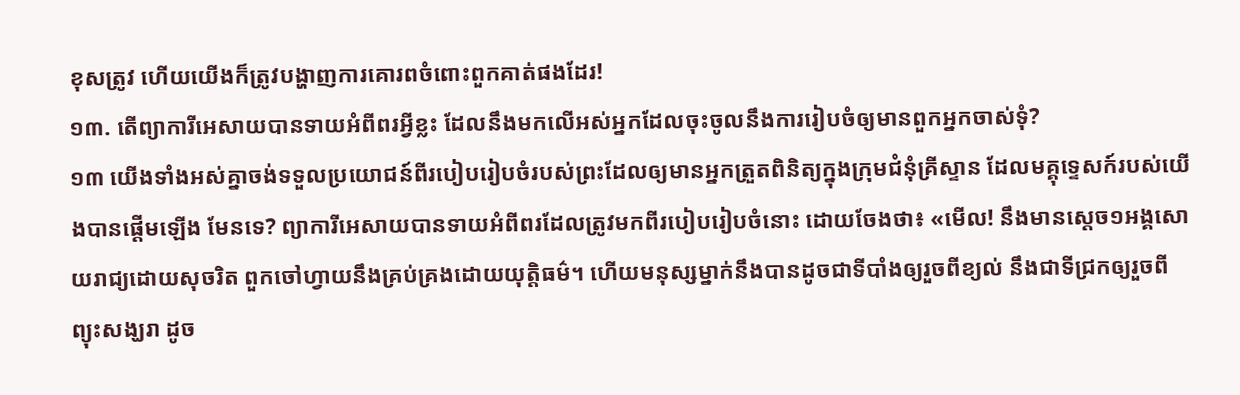ខុសត្រូវ ហើយយើងក៏ត្រូវបង្ហាញការគោរពចំពោះពួកគាត់ផងដែរ!
១៣. តើព្យាការីអេសាយបានទាយអំពីពរអ្វីខ្លះ ដែលនឹងមកលើអស់អ្នកដែលចុះចូលនឹងការរៀបចំឲ្យមានពួកអ្នកចាស់ទុំ?
១៣ យើងទាំងអស់គ្នាចង់ទទួលប្រយោជន៍ពីរបៀបរៀបចំរបស់ព្រះដែលឲ្យមានអ្នកត្រួតពិនិត្យក្នុងក្រុមជំនុំគ្រីស្ទាន ដែលមគ្គុទ្ទេសក៍របស់យើងបានផ្ដើមឡើង មែនទេ? ព្យាការីអេសាយបានទាយអំពីពរដែលត្រូវមកពីរបៀបរៀបចំនោះ ដោយចែងថា៖ «មើល! នឹងមានស្តេច១អង្គសោយរាជ្យដោយសុចរិត ពួកចៅហ្វាយនឹងគ្រប់គ្រងដោយយុត្ដិធម៌។ ហើយមនុស្សម្នាក់នឹងបានដូចជាទីបាំងឲ្យរួចពីខ្យល់ នឹងជាទីជ្រកឲ្យរួចពីព្យុះសង្ឃរា ដូច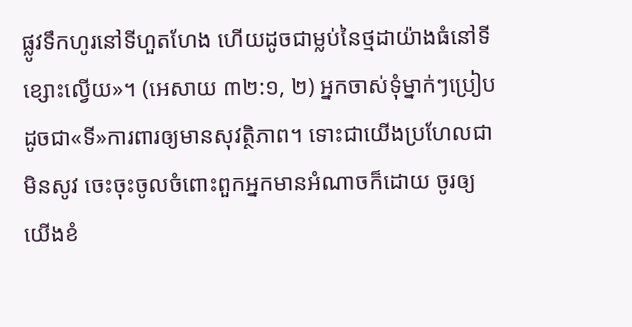ផ្លូវទឹកហូរនៅទីហួតហែង ហើយដូចជាម្លប់នៃថ្មដាយ៉ាងធំនៅទីខ្សោះល្វើយ»។ (អេសាយ ៣២:១, ២) អ្នកចាស់ទុំម្នាក់ៗប្រៀបដូចជា«ទី»ការពារឲ្យមានសុវត្ថិភាព។ ទោះជាយើងប្រហែលជាមិនសូវ ចេះចុះចូលចំពោះពួកអ្នកមានអំណាចក៏ដោយ ចូរឲ្យយើងខំ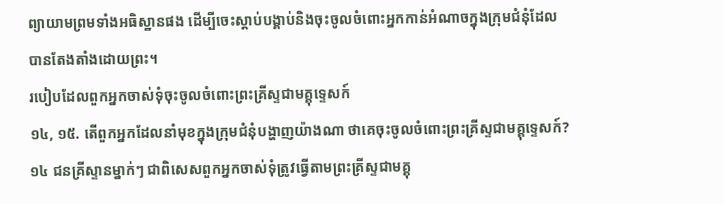ព្យាយាមព្រមទាំងអធិស្ឋានផង ដើម្បីចេះស្ដាប់បង្គាប់និងចុះចូលចំពោះអ្នកកាន់អំណាចក្នុងក្រុមជំនុំដែលបានតែងតាំងដោយព្រះ។
របៀបដែលពួកអ្នកចាស់ទុំចុះចូលចំពោះព្រះគ្រីស្ទជាមគ្គុទ្ទេសក៍
១៤, ១៥. តើពួកអ្នកដែលនាំមុខក្នុងក្រុមជំនុំបង្ហាញយ៉ាងណា ថាគេចុះចូលចំពោះព្រះគ្រីស្ទជាមគ្គុទ្ទេសក៍?
១៤ ជនគ្រីស្ទានម្នាក់ៗ ជាពិសេសពួកអ្នកចាស់ទុំត្រូវធ្វើតាមព្រះគ្រីស្ទជាមគ្គុ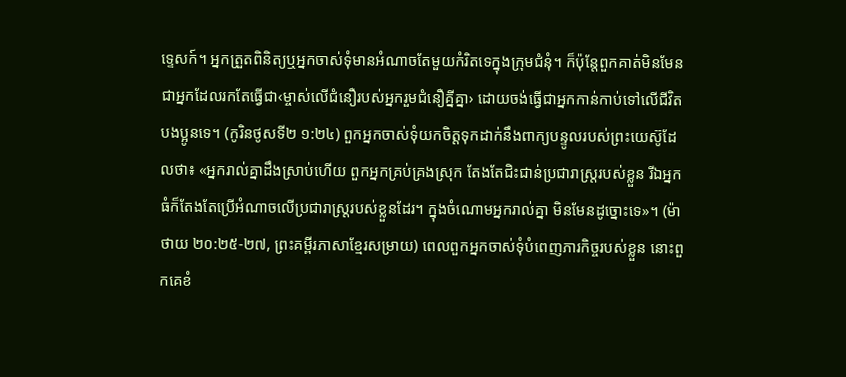ទ្ទេសក៍។ អ្នកត្រួតពិនិត្យឬអ្នកចាស់ទុំមានអំណាចតែមួយកំរិតទេក្នុងក្រុមជំនុំ។ ក៏ប៉ុន្តែពួកគាត់មិនមែនជាអ្នកដែលរកតែធ្វើជា‹ម្ចាស់លើជំនឿរបស់អ្នករួមជំនឿគ្នីគ្នា› ដោយចង់ធ្វើជាអ្នកកាន់កាប់ទៅលើជីវិតបងប្អូនទេ។ (កូរិនថូសទី២ ១:២៤) ពួកអ្នកចាស់ទុំយកចិត្តទុកដាក់នឹងពាក្យបន្ទូលរបស់ព្រះយេស៊ូដែលថា៖ «អ្នករាល់គ្នាដឹងស្រាប់ហើយ ពួកអ្នកគ្រប់គ្រងស្រុក តែងតែជិះជាន់ប្រជារាស្ត្ររបស់ខ្លួន រីឯអ្នកធំក៏តែងតែប្រើអំណាចលើប្រជារាស្ត្ររបស់ខ្លួនដែរ។ ក្នុងចំណោមអ្នករាល់គ្នា មិនមែនដូច្នោះទេ»។ (ម៉ាថាយ ២០:២៥-២៧, ព្រះគម្ពីរភាសាខ្មែរសម្រាយ) ពេលពួកអ្នកចាស់ទុំបំពេញភារកិច្ចរបស់ខ្លួន នោះពួកគេខំ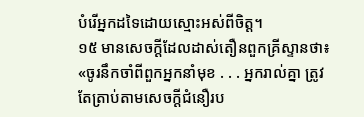បំរើអ្នកដទៃដោយស្មោះអស់ពីចិត្ត។
១៥ មានសេចក្ដីដែលដាស់តឿនពួកគ្រីស្ទានថា៖ «ចូរនឹកចាំពីពួកអ្នកនាំមុខ . . . អ្នករាល់គ្នា ត្រូវតែត្រាប់តាមសេចក្ដីជំនឿរប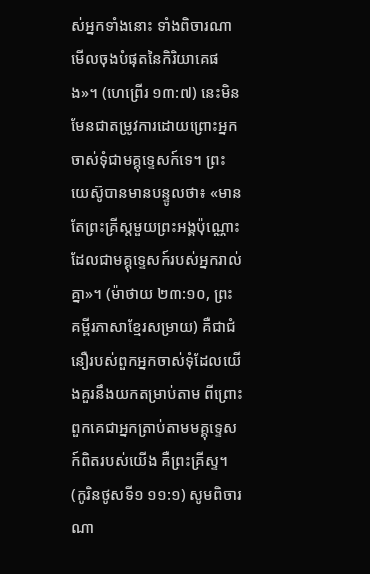ស់អ្នកទាំងនោះ ទាំងពិចារណាមើលចុងបំផុតនៃកិរិយាគេផង»។ (ហេព្រើរ ១៣:៧) នេះមិនមែនជាតម្រូវការដោយព្រោះអ្នកចាស់ទុំជាមគ្គុទ្ទេសក៍ទេ។ ព្រះយេស៊ូបានមានបន្ទូលថា៖ «មានតែព្រះគ្រីស្តមួយព្រះអង្គប៉ុណ្ណោះ ដែលជាមគ្គុទ្ទេសក៍របស់អ្នករាល់គ្នា»។ (ម៉ាថាយ ២៣:១០, ព្រះគម្ពីរភាសាខ្មែរសម្រាយ) គឺជាជំនឿរបស់ពួកអ្នកចាស់ទុំដែលយើងគួរនឹងយកតម្រាប់តាម ពីព្រោះពួកគេជាអ្នកត្រាប់តាមមគ្គុទ្ទេសក៍ពិតរបស់យើង គឺព្រះគ្រីស្ទ។ (កូរិនថូសទី១ ១១:១) សូមពិចារណា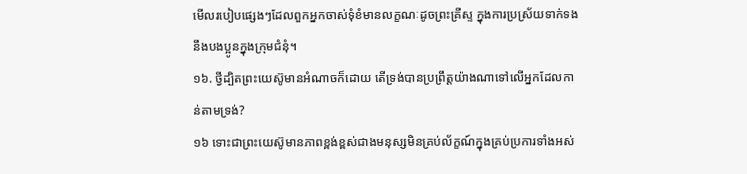មើលរបៀបផ្សេងៗដែលពួកអ្នកចាស់ទុំខំមានលក្ខណៈដូចព្រះគ្រីស្ទ ក្នុងការប្រស្រ័យទាក់ទងនឹងបងប្អូនក្នុងក្រុមជំនុំ។
១៦. ថ្វីដ្បិតព្រះយេស៊ូមានអំណាចក៏ដោយ តើទ្រង់បានប្រព្រឹត្តយ៉ាងណាទៅលើអ្នកដែលកាន់តាមទ្រង់?
១៦ ទោះជាព្រះយេស៊ូមានភាពខ្ពង់ខ្ពស់ជាងមនុស្សមិនគ្រប់ល័ក្ខណ៍ក្នុងគ្រប់ប្រការទាំងអស់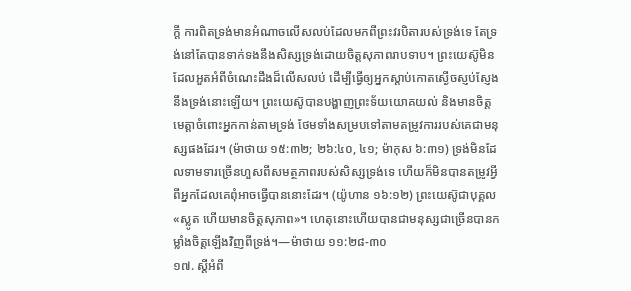ក្ដី ការពិតទ្រង់មានអំណាចលើសលប់ដែលមកពីព្រះវរបិតារបស់ទ្រង់ទេ តែទ្រង់នៅតែបានទាក់ទងនឹងសិស្សទ្រង់ដោយចិត្តសុភាពរាបទាប។ ព្រះយេស៊ូមិនដែលអួតអំពីចំណេះដឹងដ៏លើសលប់ ដើម្បីធ្វើឲ្យអ្នកស្ដាប់កោតស្ងើចស្ញប់ស្ញែងនឹងទ្រង់នោះឡើយ។ ព្រះយេស៊ូបានបង្ហាញព្រះទ័យយោគយល់ និងមានចិត្តមេត្ដាចំពោះអ្នកកាន់តាមទ្រង់ ថែមទាំងសម្របទៅតាមតម្រូវការរបស់គេជាមនុស្សផងដែរ។ (ម៉ាថាយ ១៥:៣២; ២៦:៤០, ៤១; ម៉ាកុស ៦:៣១) ទ្រង់មិនដែលទាមទារច្រើនហួសពីសមត្ថភាពរបស់សិស្សទ្រង់ទេ ហើយក៏មិនបានតម្រូវអ្វីពីអ្នកដែលគេពុំអាចធ្វើបាននោះដែរ។ (យ៉ូហាន ១៦:១២) ព្រះយេស៊ូជាបុគ្គល«ស្លូត ហើយមានចិត្តសុភាព»។ ហេតុនោះហើយបានជាមនុស្សជាច្រើនបានកម្លាំងចិត្តឡើងវិញពីទ្រង់។—ម៉ាថាយ ១១:២៨-៣០
១៧. ស្តីអំពី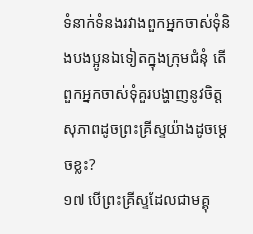ទំនាក់ទំនងរវាងពួកអ្នកចាស់ទុំនិងបងប្អូនឯទៀតក្នុងក្រុមជំនុំ តើពួកអ្នកចាស់ទុំគួរបង្ហាញនូវចិត្តសុភាពដូចព្រះគ្រីស្ទយ៉ាងដូចម្ដេចខ្លះ?
១៧ បើព្រះគ្រីស្ទដែលជាមគ្គុ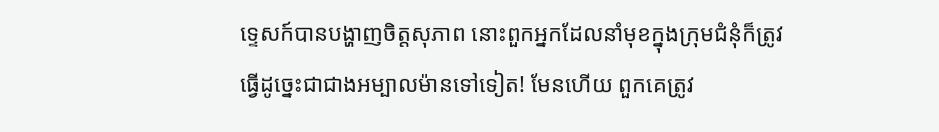ទ្ទេសក៍បានបង្ហាញចិត្តសុភាព នោះពួកអ្នកដែលនាំមុខក្នុងក្រុមជំនុំក៏ត្រូវធ្វើដូច្នេះជាជាងអម្បាលម៉ានទៅទៀត! មែនហើយ ពួកគេត្រូវ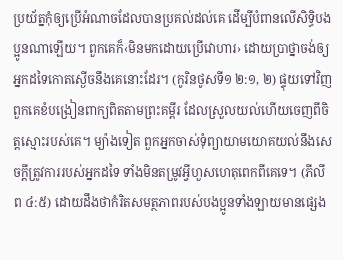ប្រយ័ត្នកុំឲ្យប្រើអំណាចដែលបានប្រគល់ដល់គេ ដើម្បីបំពានលើសិទ្ធិបងប្អូនណាឡើយ។ ពួកគេក៏‹មិនមកដោយប្រើវោហារ› ដោយប្រាថ្នាចង់ឲ្យអ្នកដទៃកោតស្ងើចនឹងគេនោះដែរ។ (កូរិនថូសទី១ ២:១, ២) ផ្ទុយទៅវិញ ពួកគេខំបង្រៀនពាក្យពិតតាមព្រះគម្ពីរ ដែលស្រួលយល់ហើយចេញពីចិត្តស្មោះរបស់គេ។ ម្យ៉ាងទៀត ពួកអ្នកចាស់ទុំព្យាយាមយោគយល់នឹងសេចក្ដីត្រូវការរបស់អ្នកដទៃ ទាំងមិនតម្រូវអ្វីហួសហេតុពេកពីគេទេ។ (ភីលីព ៤:៥) ដោយដឹងថាកំរិតសមត្ថភាពរបស់បងប្អូនទាំងឡាយមានផ្សេង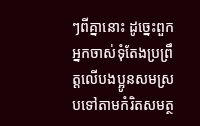ៗពីគ្នានោះ ដូច្នេះពួកអ្នកចាស់ទុំតែងប្រព្រឹត្តលើបងប្អូនសមស្របទៅតាមកំរិតសមត្ថ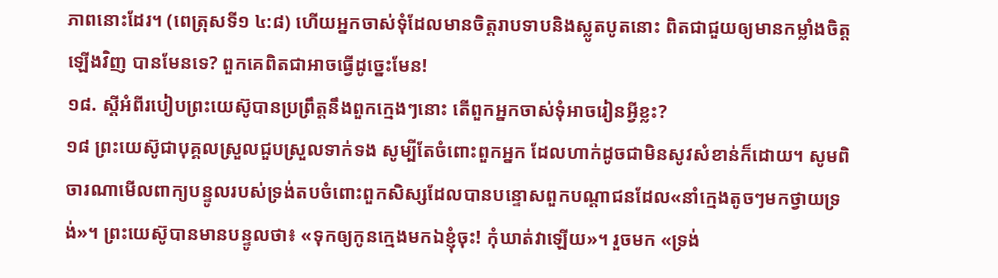ភាពនោះដែរ។ (ពេត្រុសទី១ ៤:៨) ហើយអ្នកចាស់ទុំដែលមានចិត្តរាបទាបនិងស្លូតបូតនោះ ពិតជាជួយឲ្យមានកម្លាំងចិត្តឡើងវិញ បានមែនទេ? ពួកគេពិតជាអាចធ្វើដូច្នេះមែន!
១៨. ស្តីអំពីរបៀបព្រះយេស៊ូបានប្រព្រឹត្តនឹងពួកក្មេងៗនោះ តើពួកអ្នកចាស់ទុំអាចរៀនអ្វីខ្លះ?
១៨ ព្រះយេស៊ូជាបុគ្គលស្រួលជួបស្រួលទាក់ទង សូម្បីតែចំពោះពួកអ្នក ដែលហាក់ដូចជាមិនសូវសំខាន់ក៏ដោយ។ សូមពិចារណាមើលពាក្យបន្ទូលរបស់ទ្រង់តបចំពោះពួកសិស្សដែលបានបន្ទោសពួកបណ្ដាជនដែល«នាំក្មេងតូចៗមកថ្វាយទ្រង់»។ ព្រះយេស៊ូបានមានបន្ទូលថា៖ «ទុកឲ្យកូនក្មេងមកឯខ្ញុំចុះ! កុំឃាត់វាឡើយ»។ រួចមក «ទ្រង់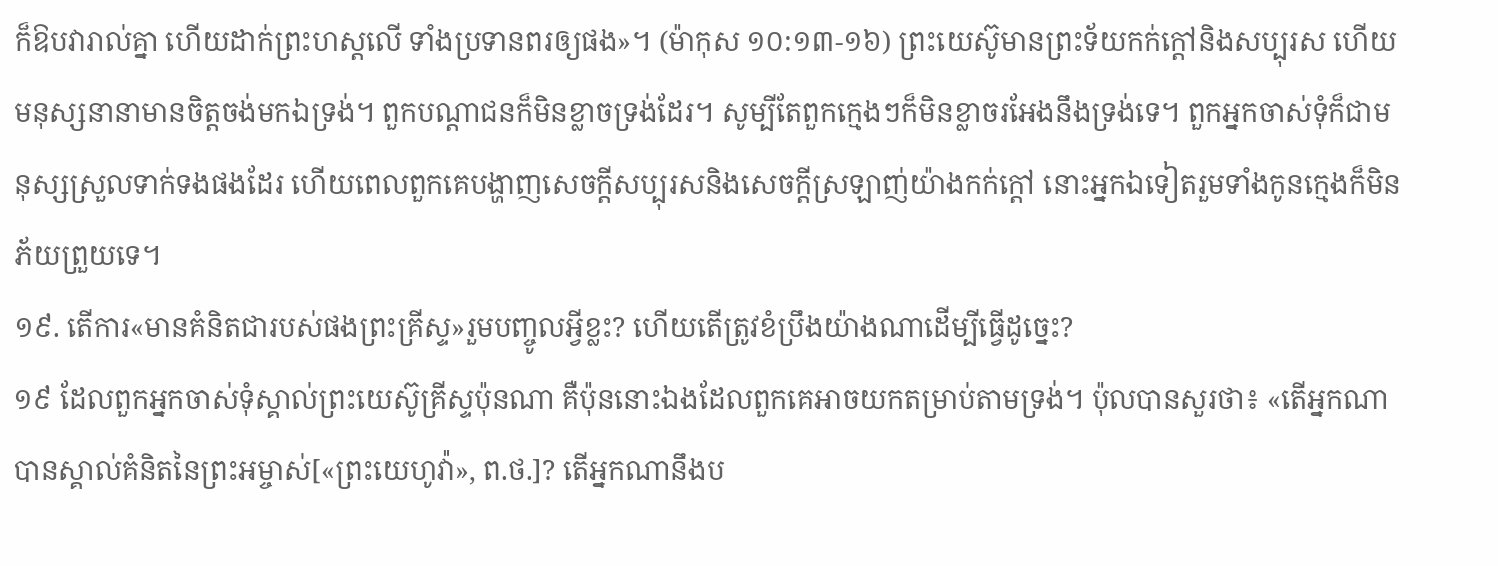ក៏ឱបវារាល់គ្នា ហើយដាក់ព្រះហស្តលើ ទាំងប្រទានពរឲ្យផង»។ (ម៉ាកុស ១០:១៣-១៦) ព្រះយេស៊ូមានព្រះទ័យកក់ក្ដៅនិងសប្បុរស ហើយមនុស្សនានាមានចិត្តចង់មកឯទ្រង់។ ពួកបណ្ដាជនក៏មិនខ្លាចទ្រង់ដែរ។ សូម្បីតែពួកក្មេងៗក៏មិនខ្លាចរអែងនឹងទ្រង់ទេ។ ពួកអ្នកចាស់ទុំក៏ជាមនុស្សស្រួលទាក់ទងផងដែរ ហើយពេលពួកគេបង្ហាញសេចក្ដីសប្បុរសនិងសេចក្ដីស្រឡាញ់យ៉ាងកក់ក្ដៅ នោះអ្នកឯទៀតរួមទាំងកូនក្មេងក៏មិនភ័យព្រួយទេ។
១៩. តើការ«មានគំនិតជារបស់ផងព្រះគ្រីស្ទ»រួមបញ្ចូលអ្វីខ្លះ? ហើយតើត្រូវខំប្រឹងយ៉ាងណាដើម្បីធ្វើដូច្នេះ?
១៩ ដែលពួកអ្នកចាស់ទុំស្គាល់ព្រះយេស៊ូគ្រីស្ទប៉ុនណា គឺប៉ុននោះឯងដែលពួកគេអាចយកតម្រាប់តាមទ្រង់។ ប៉ុលបានសួរថា៖ «តើអ្នកណាបានស្គាល់គំនិតនៃព្រះអម្ចាស់[«ព្រះយេហូវ៉ា», ព.ថ.]? តើអ្នកណានឹងប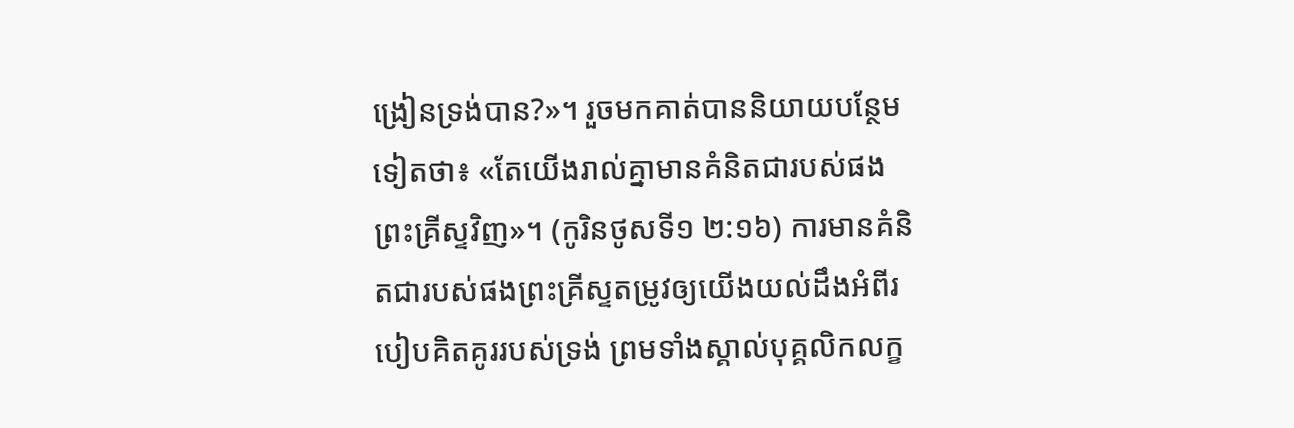ង្រៀនទ្រង់បាន?»។ រួចមកគាត់បាននិយាយបន្ថែមទៀតថា៖ «តែយើងរាល់គ្នាមានគំនិតជារបស់ផងព្រះគ្រីស្ទវិញ»។ (កូរិនថូសទី១ ២:១៦) ការមានគំនិតជារបស់ផងព្រះគ្រីស្ទតម្រូវឲ្យយើងយល់ដឹងអំពីរបៀបគិតគូររបស់ទ្រង់ ព្រមទាំងស្គាល់បុគ្គលិកលក្ខ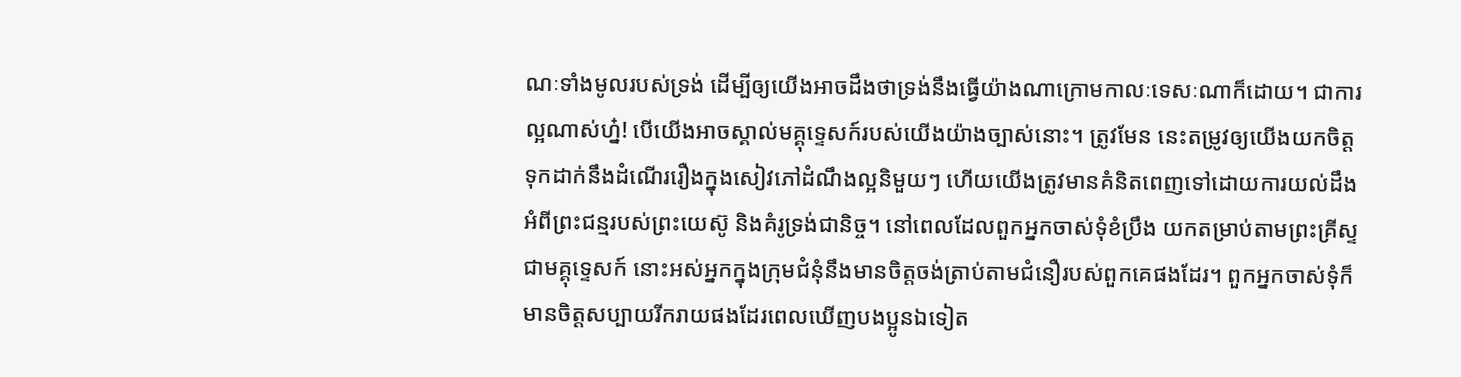ណៈទាំងមូលរបស់ទ្រង់ ដើម្បីឲ្យយើងអាចដឹងថាទ្រង់នឹងធ្វើយ៉ាងណាក្រោមកាលៈទេសៈណាក៏ដោយ។ ជាការល្អណាស់ហ្ន៎! បើយើងអាចស្គាល់មគ្គុទ្ទេសក៍របស់យើងយ៉ាងច្បាស់នោះ។ ត្រូវមែន នេះតម្រូវឲ្យយើងយកចិត្តទុកដាក់នឹងដំណើររឿងក្នុងសៀវភៅដំណឹងល្អនិមួយៗ ហើយយើងត្រូវមានគំនិតពេញទៅដោយការយល់ដឹងអំពីព្រះជន្មរបស់ព្រះយេស៊ូ និងគំរូទ្រង់ជានិច្ច។ នៅពេលដែលពួកអ្នកចាស់ទុំខំប្រឹង យកតម្រាប់តាមព្រះគ្រីស្ទជាមគ្គុទ្ទេសក៍ នោះអស់អ្នកក្នុងក្រុមជំនុំនឹងមានចិត្តចង់ត្រាប់តាមជំនឿរបស់ពួកគេផងដែរ។ ពួកអ្នកចាស់ទុំក៏មានចិត្តសប្បាយរីករាយផងដែរពេលឃើញបងប្អូនឯទៀត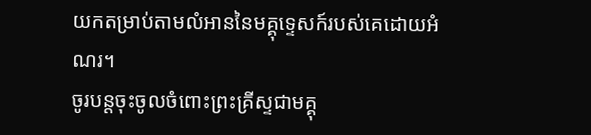យកតម្រាប់តាមលំអាននៃមគ្គុទ្ទេសក៍របស់គេដោយអំណរ។
ចូរបន្តចុះចូលចំពោះព្រះគ្រីស្ទជាមគ្គុ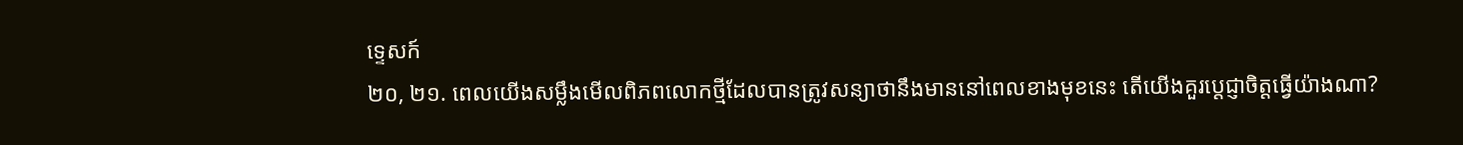ទ្ទេសក៍
២០, ២១. ពេលយើងសម្លឹងមើលពិភពលោកថ្មីដែលបានត្រូវសន្យាថានឹងមាននៅពេលខាងមុខនេះ តើយើងគួរប្ដេជ្ញាចិត្តធ្វើយ៉ាងណា?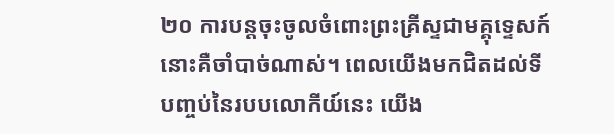២០ ការបន្តចុះចូលចំពោះព្រះគ្រីស្ទជាមគ្គុទ្ទេសក៍នោះគឺចាំបាច់ណាស់។ ពេលយើងមកជិតដល់ទីបញ្ចប់នៃរបបលោកីយ៍នេះ យើង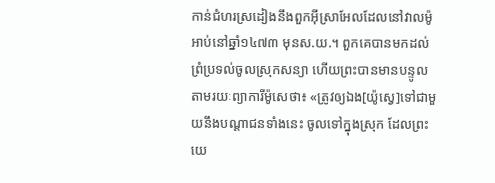កាន់ជំហរស្រដៀងនឹងពួកអ៊ីស្រាអែលដែលនៅវាលម៉ូអាប់នៅឆ្នាំ១៤៧៣ មុនស.យ.។ ពួកគេបានមកដល់ព្រំប្រទល់ចូលស្រុកសន្យា ហើយព្រះបានមានបន្ទូលតាមរយៈព្យាការីម៉ូសេថា៖ «ត្រូវឲ្យឯង[យ៉ូស្វេ]ទៅជាមួយនឹងបណ្ដាជនទាំងនេះ ចូលទៅក្នុងស្រុក ដែលព្រះយេ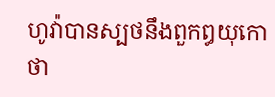ហូវ៉ាបានស្បថនឹងពួកឰយុកោថា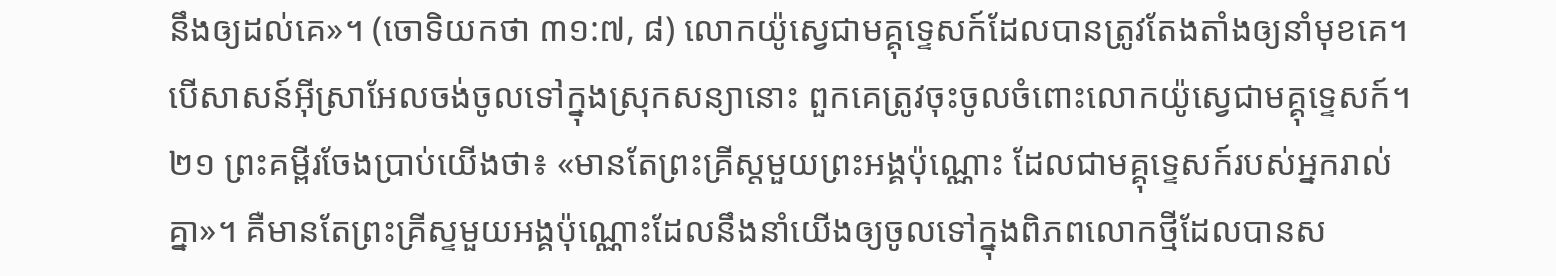នឹងឲ្យដល់គេ»។ (ចោទិយកថា ៣១:៧, ៨) លោកយ៉ូស្វេជាមគ្គុទ្ទេសក៍ដែលបានត្រូវតែងតាំងឲ្យនាំមុខគេ។ បើសាសន៍អ៊ីស្រាអែលចង់ចូលទៅក្នុងស្រុកសន្យានោះ ពួកគេត្រូវចុះចូលចំពោះលោកយ៉ូស្វេជាមគ្គុទ្ទេសក៍។
២១ ព្រះគម្ពីរចែងប្រាប់យើងថា៖ «មានតែព្រះគ្រីស្តមួយព្រះអង្គប៉ុណ្ណោះ ដែលជាមគ្គុទ្ទេសក៍របស់អ្នករាល់គ្នា»។ គឺមានតែព្រះគ្រីស្ទមួយអង្គប៉ុណ្ណោះដែលនឹងនាំយើងឲ្យចូលទៅក្នុងពិភពលោកថ្មីដែលបានស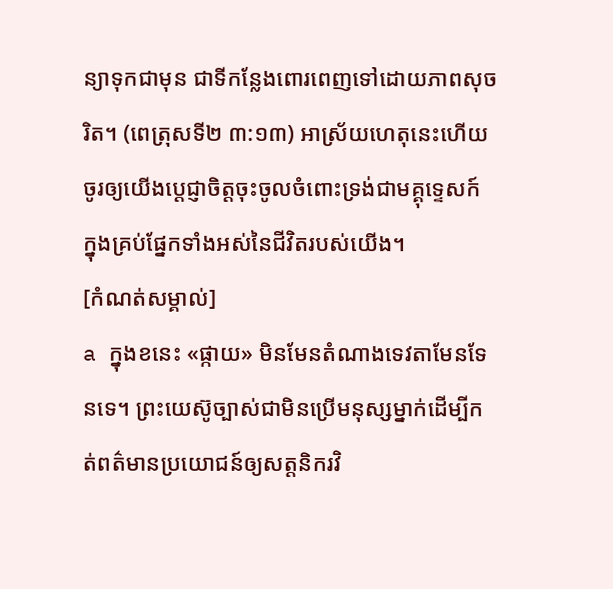ន្យាទុកជាមុន ជាទីកន្លែងពោរពេញទៅដោយភាពសុចរិត។ (ពេត្រុសទី២ ៣:១៣) អាស្រ័យហេតុនេះហើយ ចូរឲ្យយើងប្ដេជ្ញាចិត្តចុះចូលចំពោះទ្រង់ជាមគ្គុទ្ទេសក៍ ក្នុងគ្រប់ផ្នែកទាំងអស់នៃជីវិតរបស់យើង។
[កំណត់សម្គាល់]
a ក្នុងខនេះ «ផ្កាយ» មិនមែនតំណាងទេវតាមែនទែនទេ។ ព្រះយេស៊ូច្បាស់ជាមិនប្រើមនុស្សម្នាក់ដើម្បីកត់ពត៌មានប្រយោជន៍ឲ្យសត្តនិករវិ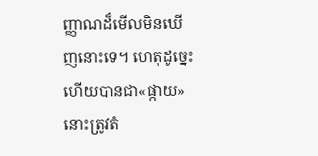ញ្ញាណដ៏មើលមិនឃើញនោះទេ។ ហេតុដូច្នេះហើយបានជា«ផ្កាយ»នោះត្រូវតំ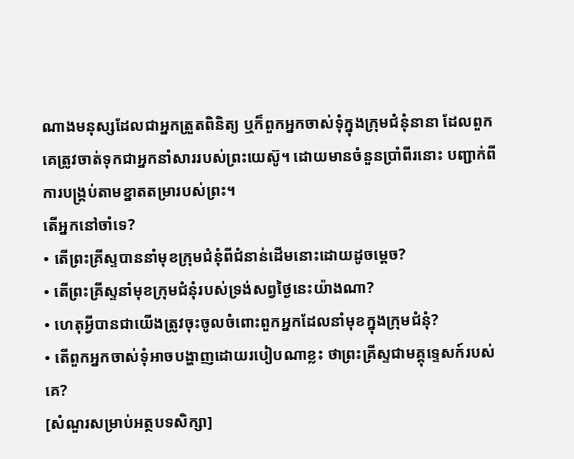ណាងមនុស្សដែលជាអ្នកត្រួតពិនិត្យ ឬក៏ពួកអ្នកចាស់ទុំក្នុងក្រុមជំនុំនានា ដែលពួកគេត្រូវចាត់ទុកជាអ្នកនាំសាររបស់ព្រះយេស៊ូ។ ដោយមានចំនួនប្រាំពីរនោះ បញ្ជាក់ពីការបង្គ្រប់តាមខ្នាតតម្រារបស់ព្រះ។
តើអ្នកនៅចាំទេ?
• តើព្រះគ្រីស្ទបាននាំមុខក្រុមជំនុំពីជំនាន់ដើមនោះដោយដូចម្ដេច?
• តើព្រះគ្រីស្ទនាំមុខក្រុមជំនុំរបស់ទ្រង់សព្វថ្ងៃនេះយ៉ាងណា?
• ហេតុអ្វីបានជាយើងត្រូវចុះចូលចំពោះពួកអ្នកដែលនាំមុខក្នុងក្រុមជំនុំ?
• តើពួកអ្នកចាស់ទុំអាចបង្ហាញដោយរបៀបណាខ្លះ ថាព្រះគ្រីស្ទជាមគ្គុទ្ទេសក៍របស់គេ?
[សំណួរសម្រាប់អត្ថបទសិក្សា]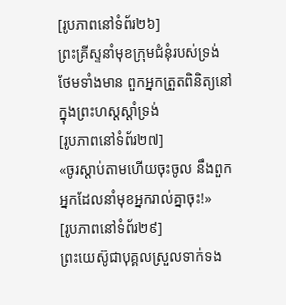[រូបភាពនៅទំព័រ២៦]
ព្រះគ្រីស្ទនាំមុខក្រុមជំនុំរបស់ទ្រង់ ថែមទាំងមាន ពួកអ្នកត្រួតពិនិត្យនៅក្នុងព្រះហស្តស្ដាំទ្រង់
[រូបភាពនៅទំព័រ២៧]
«ចូរស្ដាប់តាមហើយចុះចូល នឹងពួកអ្នកដែលនាំមុខអ្នករាល់គ្នាចុះ!»
[រូបភាពនៅទំព័រ២៩]
ព្រះយេស៊ូជាបុគ្គលស្រួលទាក់ទង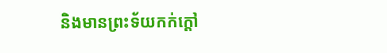និងមានព្រះទ័យកក់ក្ដៅ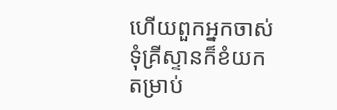ហើយពួកអ្នកចាស់ទុំគ្រីស្ទានក៏ខំយកតម្រាប់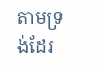តាមទ្រង់ដែរ